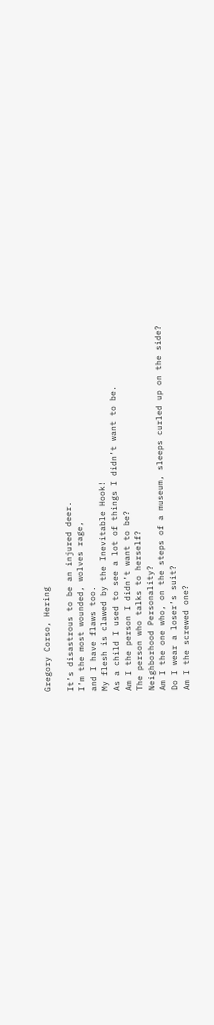Gregory Corso, Hering

It’s disastrous to be an injured deer.
I’m the most wounded, wolves rage,
and I have flaws too.
My flesh is clawed by the Inevitable Hook!
As a child I used to see a lot of things I didn’t want to be.
Am I the person I didn’t want to be?
The person who talks to herself?
Neighborhood Personality?
Am I the one who, on the steps of a museum, sleeps curled up on the side?
Do I wear a loser’s suit?
Am I the screwed one?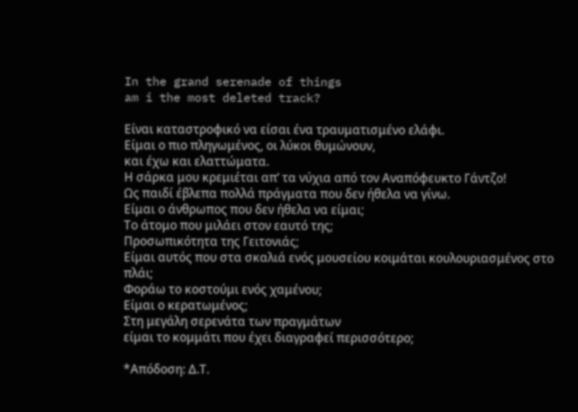In the grand serenade of things
am i the most deleted track?

Είναι καταστροφικό να είσαι ένα τραυματισμένο ελάφι.
Είμαι ο πιο πληγωμένος, οι λύκοι θυμώνουν,
και έχω και ελαττώματα.
Η σάρκα μου κρεμιέται απ’ τα νύχια από τον Αναπόφευκτο Γάντζο!
Ως παιδί έβλεπα πολλά πράγματα που δεν ήθελα να γίνω.
Είμαι ο άνθρωπος που δεν ήθελα να είμαι;
Το άτομο που μιλάει στον εαυτό της;
Προσωπικότητα της Γειτονιάς;
Είμαι αυτός που στα σκαλιά ενός μουσείου κοιμάται κουλουριασμένος στο πλάι;
Φοράω το κοστούμι ενός χαμένου;
Είμαι ο κερατωμένος;
Στη μεγάλη σερενάτα των πραγμάτων
είμαι το κομμάτι που έχει διαγραφεί περισσότερο;

*Απόδοση: Δ.Τ.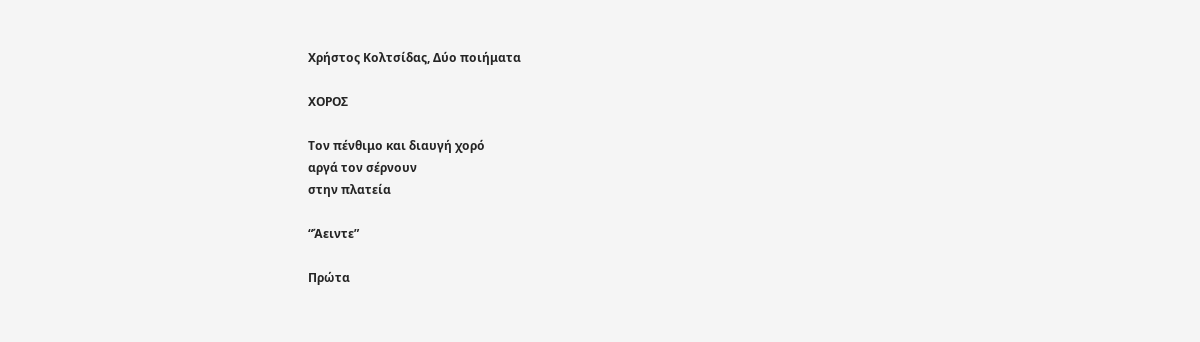Χρήστος Κολτσίδας, Δύο ποιήματα

ΧΟΡΟΣ

Τον πένθιμο και διαυγή χορό
αργά τον σέρνουν
στην πλατεία

“Άειντε”

Πρώτα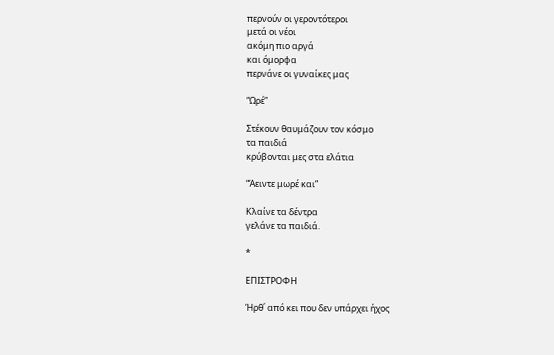περνούν οι γεροντότεροι
μετά οι νέοι
ακόμη πιο αργά
και όμορφα
περνάνε οι γυναίκες μας

“Ωρέ”

Στέκουν θαυμάζουν τον κόσμο
τα παιδιά
κρύβονται μες στα ελάτια

“Άειντε μωρέ και”

Κλαίνε τα δέντρα
γελάνε τα παιδιά.

*

ΕΠΙΣΤΡΟΦΗ

Ήρθ΄ από κει που δεν υπάρχει ήχος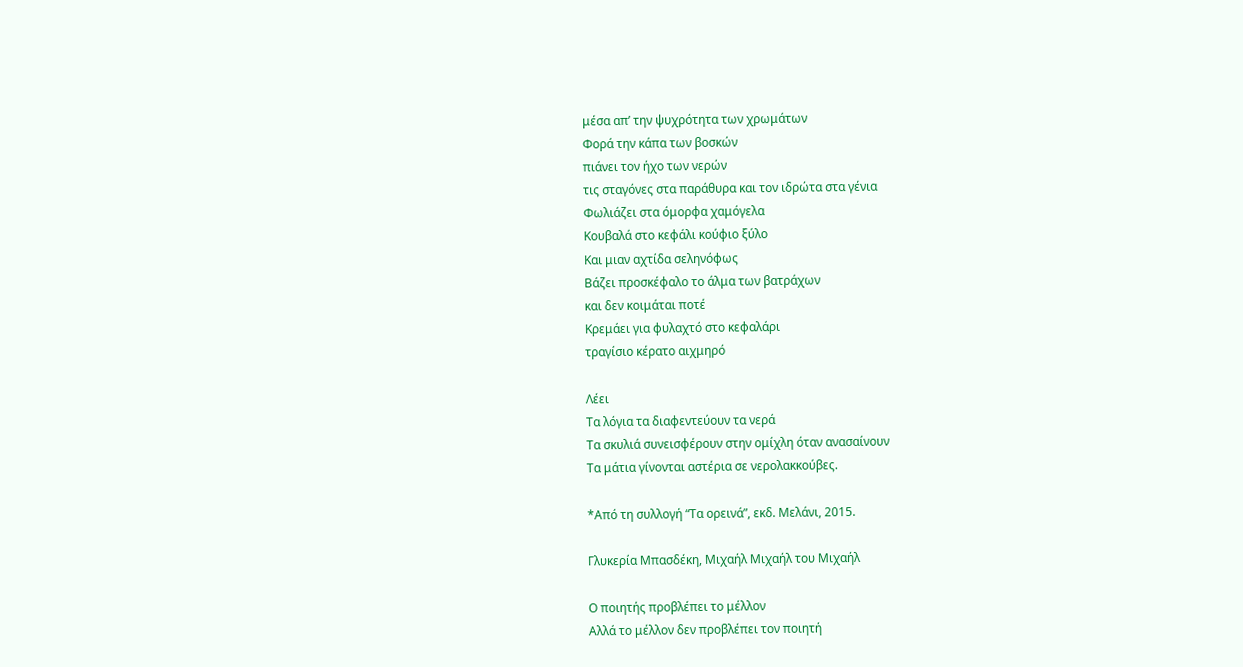μέσα απ’ την ψυχρότητα των χρωμάτων
Φορά την κάπα των βοσκών
πιάνει τον ήχο των νερών
τις σταγόνες στα παράθυρα και τον ιδρώτα στα γένια
Φωλιάζει στα όμορφα χαμόγελα
Κουβαλά στο κεφάλι κούφιο ξύλο
Και μιαν αχτίδα σεληνόφως
Βάζει προσκέφαλο το άλμα των βατράχων
και δεν κοιμάται ποτέ
Κρεμάει για φυλαχτό στο κεφαλάρι
τραγίσιο κέρατο αιχμηρό

Λέει
Τα λόγια τα διαφεντεύουν τα νερά
Τα σκυλιά συνεισφέρουν στην ομίχλη όταν ανασαίνουν
Τα μάτια γίνονται αστέρια σε νερολακκούβες.

*Από τη συλλογή “Τα ορεινά”, εκδ. Μελάνι, 2015.

Γλυκερία Μπασδέκη, Μιχαήλ Μιχαήλ του Μιχαήλ

Ο ποιητής προβλέπει το μέλλον
Αλλά το μέλλον δεν προβλέπει τον ποιητή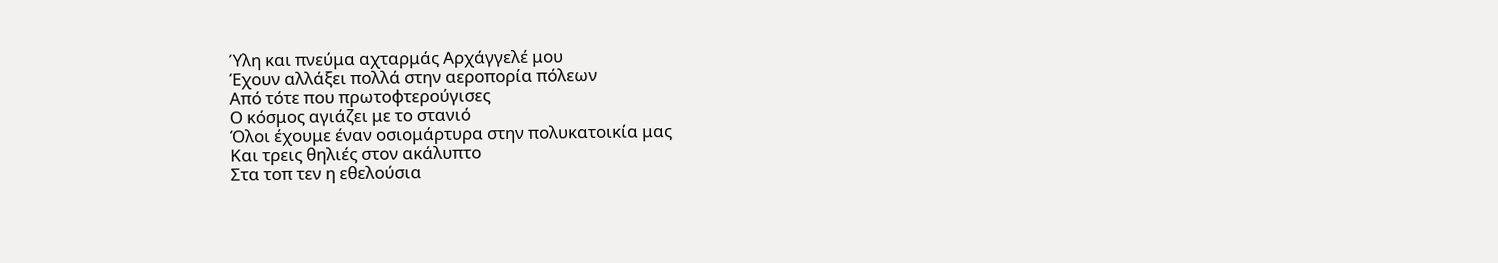Ύλη και πνεύμα αχταρμάς Αρχάγγελέ μου
Έχουν αλλάξει πολλά στην αεροπορία πόλεων
Από τότε που πρωτοφτερούγισες
Ο κόσμος αγιάζει με το στανιό
Όλοι έχουμε έναν οσιομάρτυρα στην πολυκατοικία μας
Και τρεις θηλιές στον ακάλυπτο
Στα τοπ τεν η εθελούσια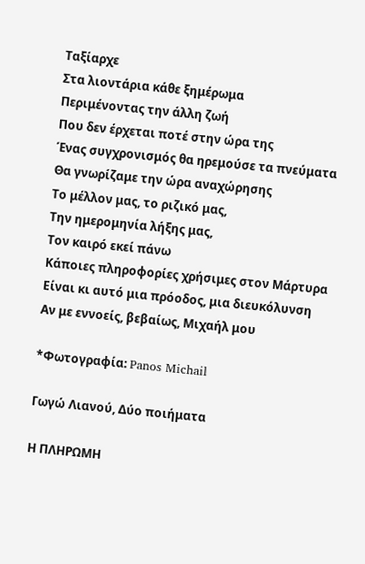Ταξίαρχε
Στα λιοντάρια κάθε ξημέρωμα
Περιμένοντας την άλλη ζωή
Που δεν έρχεται ποτέ στην ώρα της
Ένας συγχρονισμός θα ηρεμούσε τα πνεύματα
Θα γνωρίζαμε την ώρα αναχώρησης
Το μέλλον μας, το ριζικό μας,
Την ημερομηνία λήξης μας,
Τον καιρό εκεί πάνω
Κάποιες πληροφορίες χρήσιμες στον Μάρτυρα
Είναι κι αυτό μια πρόοδος, μια διευκόλυνση
Αν με εννοείς, βεβαίως, Μιχαήλ μου

*Φωτογραφία: Panos Michail

Γωγώ Λιανού, Δύο ποιήματα

Η ΠΛΗΡΩΜΗ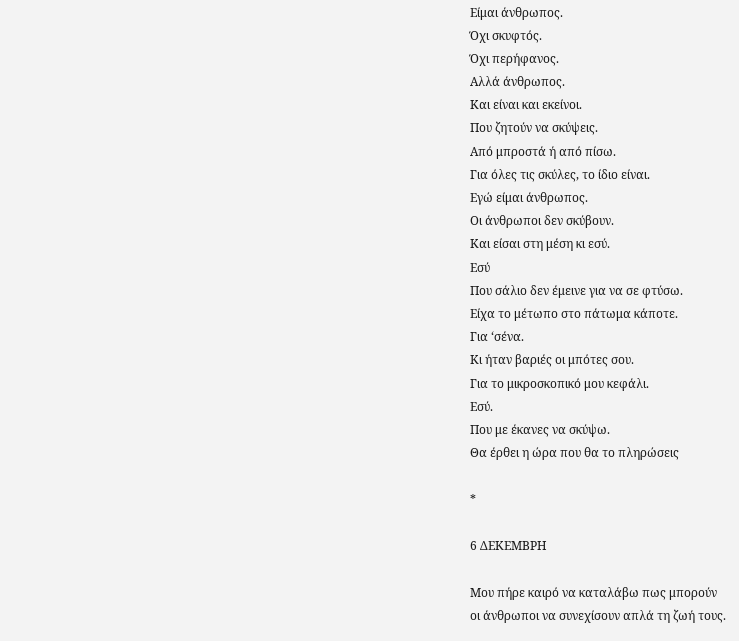Είμαι άνθρωπος.
Όχι σκυφτός.
Όχι περήφανος.
Αλλά άνθρωπος.
Και είναι και εκείνοι.
Που ζητούν να σκύψεις.
Από μπροστά ή από πίσω.
Για όλες τις σκύλες, το ίδιο είναι.
Εγώ είμαι άνθρωπος.
Οι άνθρωποι δεν σκύβουν.
Και είσαι στη μέση κι εσύ.
Εσύ
Που σάλιο δεν έμεινε για να σε φτύσω.
Είχα το μέτωπο στο πάτωμα κάποτε.
Για ‘σένα.
Κι ήταν βαριές οι μπότες σου.
Για το μικροσκοπικό μου κεφάλι.
Εσύ.
Που με έκανες να σκύψω.
Θα έρθει η ώρα που θα το πληρώσεις

*

6 ΔΕΚΕΜΒΡΗ

Μου πήρε καιρό να καταλάβω πως μπορούν
οι άνθρωποι να συνεχίσουν απλά τη ζωή τους.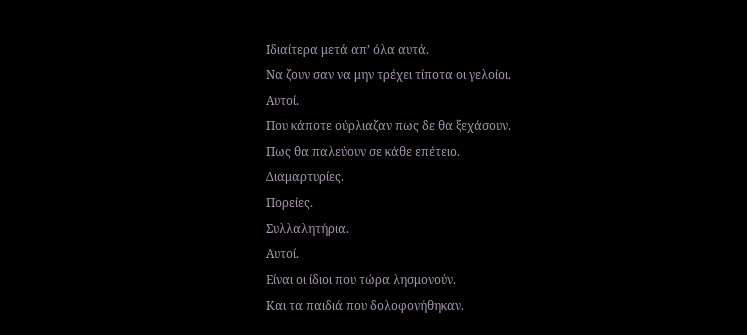Ιδιαίτερα μετά απ’ όλα αυτά.
Να ζουν σαν να μην τρέχει τίποτα οι γελοίοι.
Αυτοί.
Που κάποτε ούρλιαζαν πως δε θα ξεχάσουν.
Πως θα παλεύουν σε κάθε επέτειο.
Διαμαρτυρίες.
Πορείες.
Συλλαλητήρια.
Αυτοί.
Είναι οι ίδιοι που τώρα λησμονούν.
Και τα παιδιά που δολοφονήθηκαν.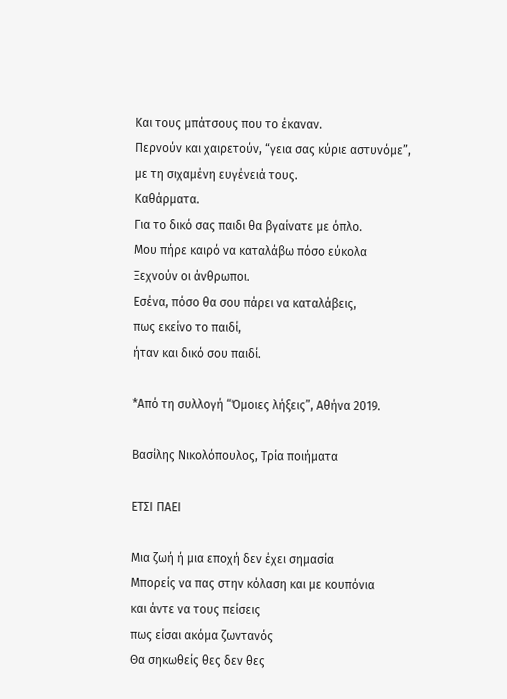Και τους μπάτσους που το έκαναν.
Περνούν και χαιρετούν, “γεια σας κύριε αστυνόμε”,
με τη σιχαμένη ευγένειά τους.
Καθάρματα.
Για το δικό σας παιδι θα βγαίνατε με όπλο.
Μου πήρε καιρό να καταλάβω πόσο εύκολα
Ξεχνούν οι άνθρωποι.
Εσένα, πόσο θα σου πάρει να καταλάβεις,
πως εκείνο το παιδί,
ήταν και δικό σου παιδί.

*Από τη συλλογή “Όμοιες λήξεις”, Αθήνα 2019.

Βασίλης Νικολόπουλος, Τρία ποιήματα

ΕΤΣΙ ΠΑΕΙ

Μια ζωή ή μια εποχή δεν έχει σημασία
Μπορείς να πας στην κόλαση και με κουπόνια
και άντε να τους πείσεις
πως είσαι ακόμα ζωντανός
Θα σηκωθείς θες δεν θες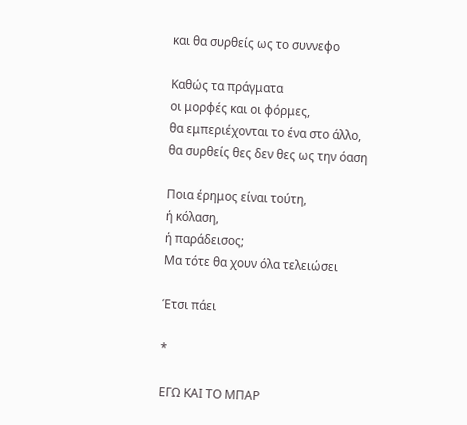και θα συρθείς ως το συννεφο

Καθώς τα πράγματα
οι μορφές και οι φόρμες,
θα εμπεριέχονται το ένα στο άλλο,
θα συρθείς θες δεν θες ως την όαση

Ποια έρημος είναι τούτη,
ή κόλαση,
ή παράδεισος;
Μα τότε θα χουν όλα τελειώσει

Έτσι πάει

*

ΕΓΩ ΚΑΙ ΤΟ ΜΠΑΡ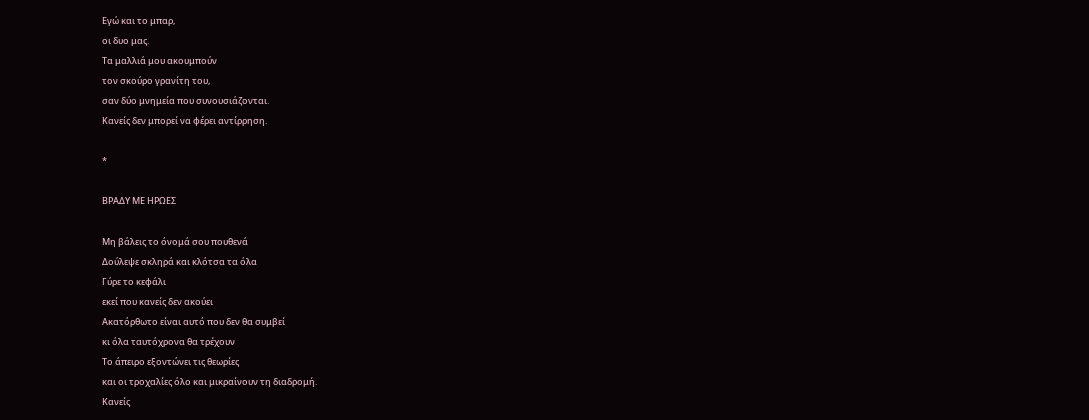Εγώ και το μπαρ,
οι δυο μας.
Τα μαλλιά μου ακουμπούν
τον σκούρο γρανίτη του,
σαν δύο μνημεία που συνουσιάζονται.
Κανείς δεν μπορεί να φέρει αντίρρηση.

*

ΒΡΑΔΥ ΜΕ ΗΡΩΕΣ

Μη βάλεις το όνομά σου πουθενά
Δούλεψε σκληρά και κλότσα τα όλα
Γύρε το κεφάλι
εκεί που κανείς δεν ακούει
Ακατόρθωτο είναι αυτό που δεν θα συμβεί
κι όλα ταυτόχρονα θα τρέχουν
Το άπειρο εξοντώνει τις θεωρίες
και οι τροχαλίες όλο και μικραίνουν τη διαδρομή.
Κανείς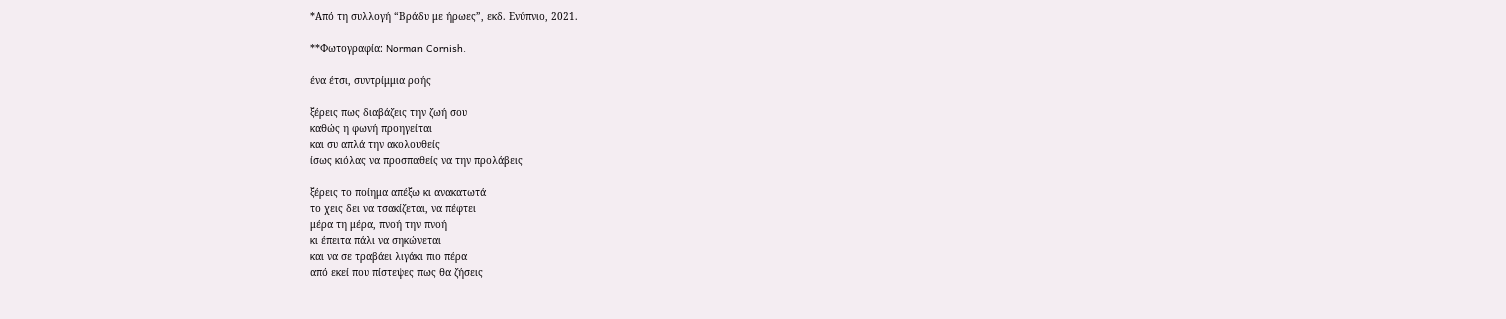*Από τη συλλογή “Βράδυ με ήρωες”, εκδ. Ενύπνιο, 2021.

**Φωτογραφία: Norman Cornish.

ένα έτσι, συντρίμμια ροής

ξέρεις πως διαβάζεις την ζωή σου
καθώς η φωνή προηγείται
και συ απλά την ακολουθείς
ίσως κιόλας να προσπαθείς να την προλάβεις

ξέρεις το ποίημα απέξω κι ανακατωτά
το χεις δει να τσακίζεται, να πέφτει
μέρα τη μέρα, πνοή την πνοή
κι έπειτα πάλι να σηκώνεται
και να σε τραβάει λιγάκι πιο πέρα
από εκεί που πίστεψες πως θα ζήσεις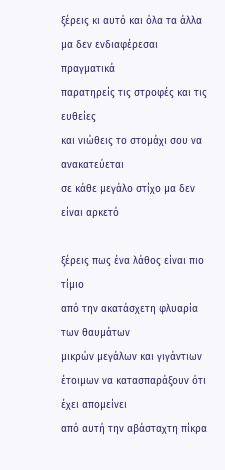ξέρεις κι αυτό και όλα τα άλλα
μα δεν ενδιαφέρεσαι πραγματικά
παρατηρείς τις στροφές και τις ευθείες
και νιώθεις το στομάχι σου να ανακατεύεται
σε κάθε μεγάλο στίχο μα δεν είναι αρκετό

ξέρεις πως ένα λάθος είναι πιο τίμιο
από την ακατάσχετη φλυαρία των θαυμάτων
μικρών μεγάλων και γιγάντιων
έτοιμων να κατασπαράξουν ότι έχει απομείνει
από αυτή την αβάσταχτη πίκρα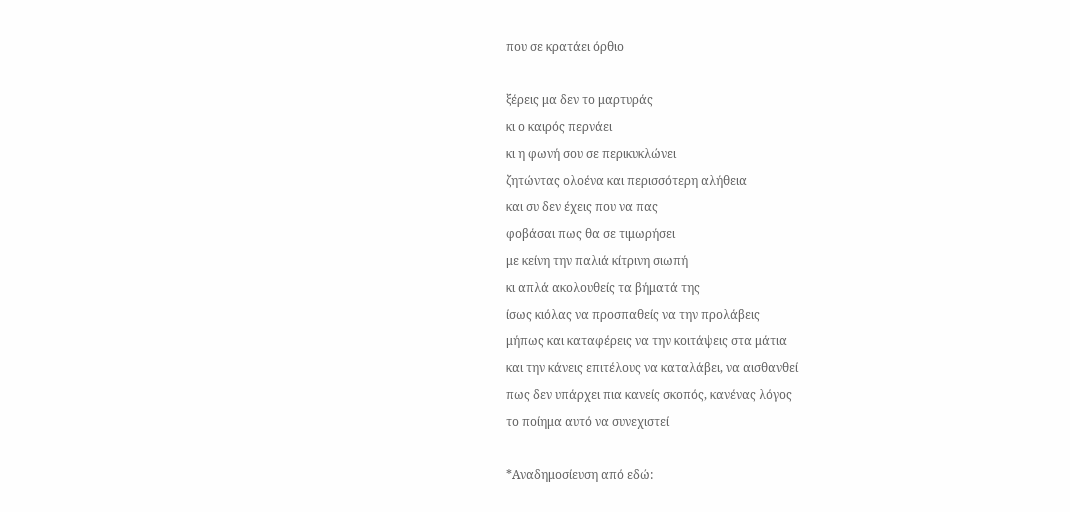που σε κρατάει όρθιο

ξέρεις μα δεν το μαρτυράς
κι ο καιρός περνάει
κι η φωνή σου σε περικυκλώνει
ζητώντας ολοένα και περισσότερη αλήθεια
και συ δεν έχεις που να πας
φοβάσαι πως θα σε τιμωρήσει
με κείνη την παλιά κίτρινη σιωπή
κι απλά ακολουθείς τα βήματά της
ίσως κιόλας να προσπαθείς να την προλάβεις
μήπως και καταφέρεις να την κοιτάψεις στα μάτια
και την κάνεις επιτέλους να καταλάβει, να αισθανθεί
πως δεν υπάρχει πια κανείς σκοπός, κανένας λόγος
το ποίημα αυτό να συνεχιστεί

*Αναδημοσίευση από εδώ: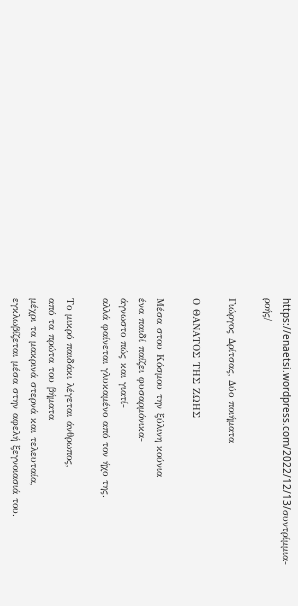https://enaetsi.wordpress.com/2022/12/13/συντρίμμια-ροής/

Γιώργος Δρίτσας, Δύο ποιήματα

Ο ΘΑΝΑΤΟΣ ΤΗΣ ΖΩΗΣ

Μέσα στου Κόσμου την ξύλινη κούνια
ένα παιδί παίζει φυσαρμόνικα-
άγνωστο πώς και γιατί-
αλλά φαίνεται γλυκαμένο από τον ήχο της.

Το μικρό παιδάκι λέγεται άνθρωπος,
από τα πρώτα του βήματα
μέχρι τα μακρινά στερνά και τελευταία,
εγκλωβίζεται μέσα στην αφελή ξεγνοιασιά του.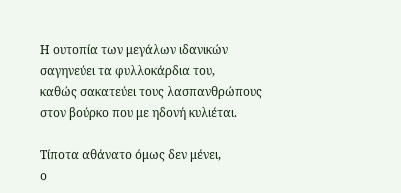Η ουτοπία των μεγάλων ιδανικών
σαγηνεύει τα φυλλοκάρδια του,
καθώς σακατεύει τους λασπανθρώπους
στον βούρκο που με ηδονή κυλιέται.

Τίποτα αθάνατο όμως δεν μένει,
ο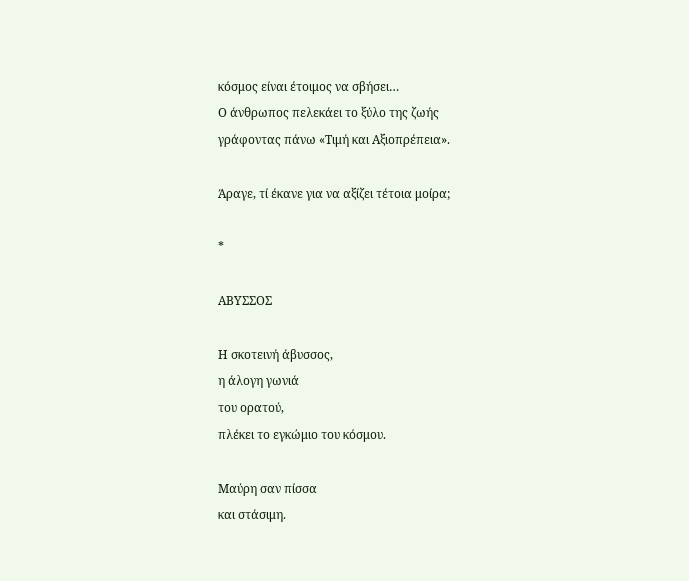κόσμος είναι έτοιμος να σβήσει…
Ο άνθρωπος πελεκάει το ξύλο της ζωής
γράφοντας πάνω «Τιμή και Αξιοπρέπεια».

Άραγε, τί έκανε για να αξίζει τέτοια μοίρα;

*

ΑΒΥΣΣΟΣ

Η σκοτεινή άβυσσος,
η άλογη γωνιά
του ορατού,
πλέκει το εγκώμιο του κόσμου.

Μαύρη σαν πίσσα
και στάσιμη.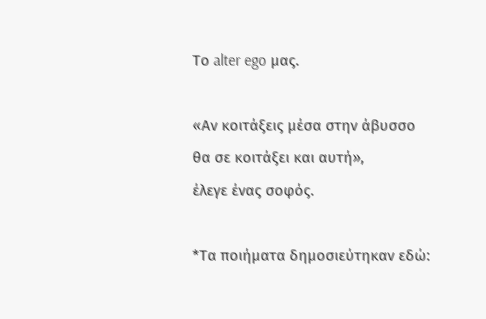Το alter ego μας.

«Αν κοιτάξεις μέσα στην άβυσσο
θα σε κοιτάξει και αυτή»,
έλεγε ένας σοφός.

*Τα ποιήματα δημοσιεύτηκαν εδώ: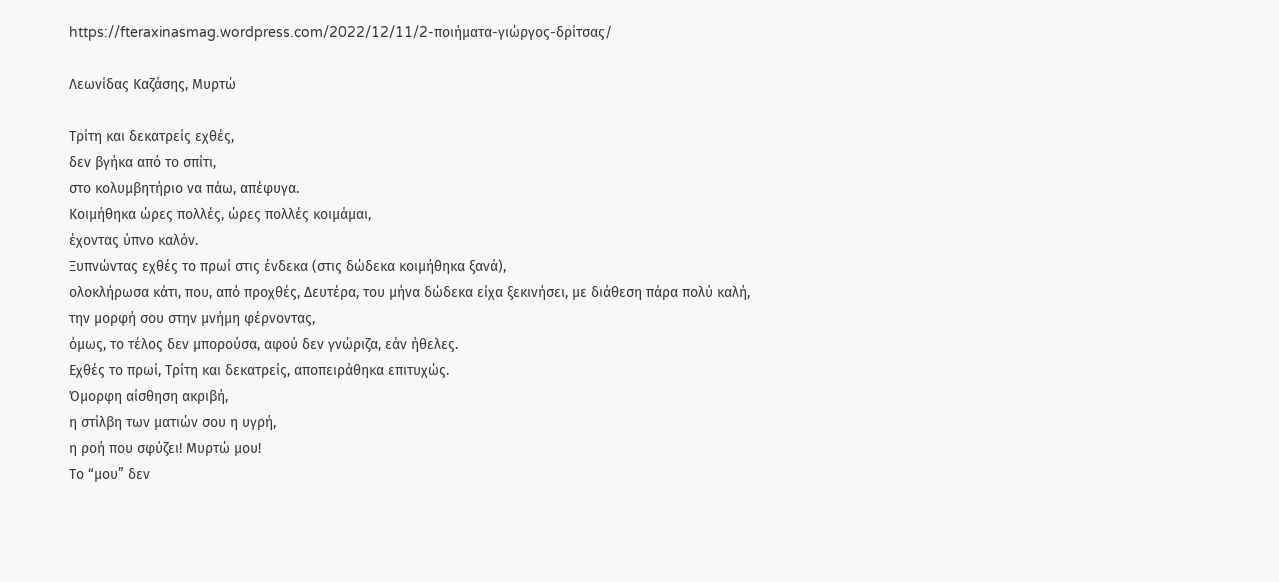https://fteraxinasmag.wordpress.com/2022/12/11/2-ποιήματα-γιώργος-δρίτσας/

Λεωνίδας Καζάσης, Μυρτώ

Τρίτη και δεκατρείς εχθές,
δεν βγήκα από το σπίτι,
στο κολυμβητήριο να πάω, απέφυγα.
Κοιμήθηκα ώρες πολλές, ώρες πολλές κοιμάμαι,
έχοντας ύπνο καλόν.
Ξυπνώντας εχθές το πρωί στις ένδεκα (στις δώδεκα κοιμήθηκα ξανά),
ολοκλήρωσα κάτι, που, από προχθές, Δευτέρα, του μήνα δώδεκα είχα ξεκινήσει, με διάθεση πάρα πολύ καλή,
την μορφή σου στην μνήμη φέρνοντας,
όμως, το τέλος δεν μπορούσα, αφού δεν γνώριζα, εάν ήθελες.
Εχθές το πρωί, Τρίτη και δεκατρείς, αποπειράθηκα επιτυχώς.
Όμορφη αίσθηση ακριβή,
η στίλβη των ματιών σου η υγρή,
η ροή που σφύζει! Μυρτώ μου!
Το “μου” δεν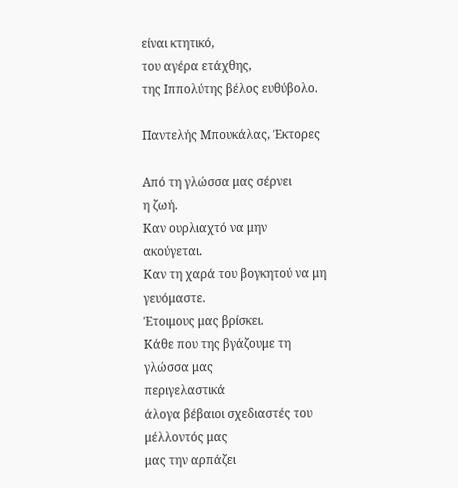είναι κτητικό,
του αγέρα ετάχθης,
της Ιππολύτης βέλος ευθύβολο.

Παντελής Μπουκάλας, Έκτορες

Από τη γλώσσα μας σέρνει
η ζωή.
Καν ουρλιαχτό να μην ακούγεται.
Καν τη χαρά του βογκητού να μη γευόμαστε.
Έτοιμους μας βρίσκει.
Κάθε που της βγάζουμε τη γλώσσα μας
περιγελαστικά
άλογα βέβαιοι σχεδιαστές του μέλλοντός μας
μας την αρπάζει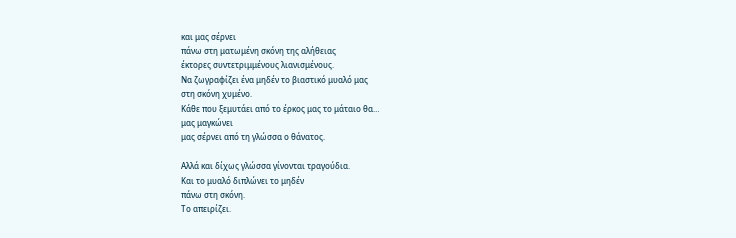και μας σέρνει
πάνω στη ματωμένη σκόνη της αλήθειας
έκτορες συντετριμμένους λιανισμένους.
Να ζωγραφίζει ένα μηδέν το βιαστικό μυαλό μας
στη σκόνη χυμένο.
Κάθε που ξεμυτάει από το έρκος μας το μάταιο θα…
μας μαγκώνει
μας σέρνει από τη γλώσσα ο θάνατος.

Αλλά και δίχως γλώσσα γίνονται τραγούδια.
Και το μυαλό διπλώνει το μηδέν
πάνω στη σκόνη.
Το απειρίζει.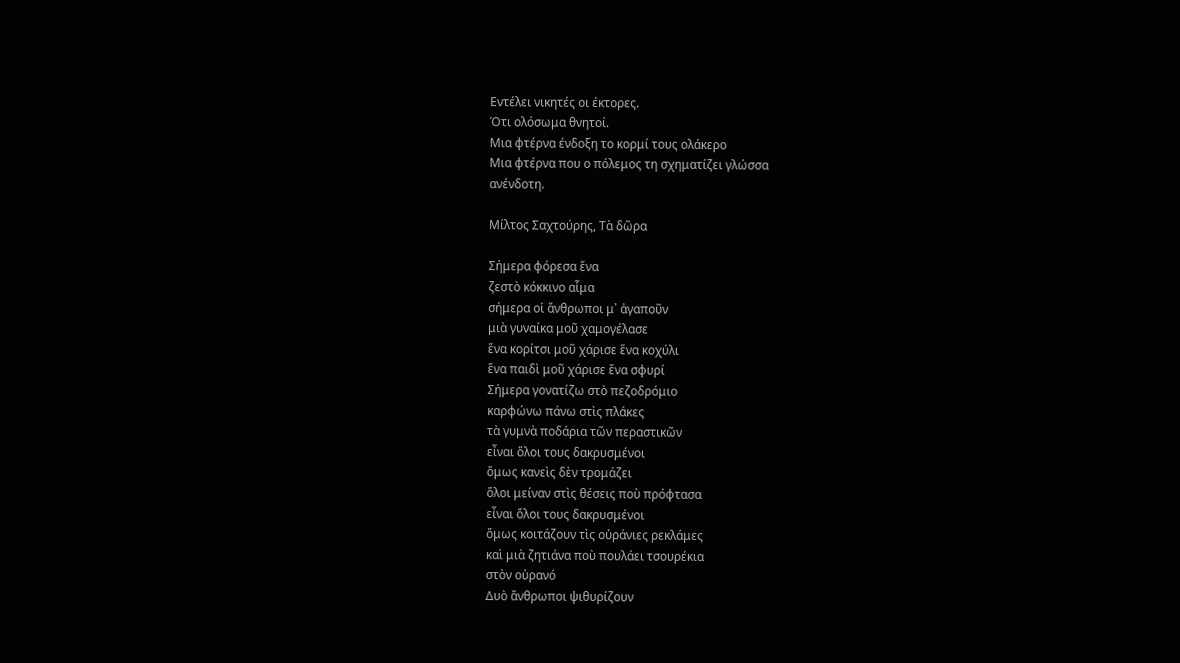Εντέλει νικητές οι έκτορες.
Ότι ολόσωμα θνητοί.
Μια φτέρνα ένδοξη το κορμί τους ολάκερο
Μια φτέρνα που ο πόλεμος τη σχηματίζει γλώσσα
ανένδοτη.

Μίλτος Σαχτούρης, Τὰ δῶρα

Σήμερα φόρεσα ἕνα
ζεστὸ κόκκινο αἷμα
σήμερα οἱ ἄνθρωποι μ᾿ ἀγαποῦν
μιὰ γυναίκα μοῦ χαμογέλασε
ἕνα κορίτσι μοῦ χάρισε ἕνα κοχύλι
ἕνα παιδὶ μοῦ χάρισε ἕνα σφυρί
Σήμερα γονατίζω στὸ πεζοδρόμιο
καρφώνω πάνω στὶς πλάκες
τὰ γυμνὰ ποδάρια τῶν περαστικῶν
εἶναι ὅλοι τους δακρυσμένοι
ὅμως κανεὶς δὲν τρομάζει
ὅλοι μείναν στὶς θέσεις ποὺ πρόφτασα
εἶναι ὅλοι τους δακρυσμένοι
ὅμως κοιτάζουν τὶς οὐράνιες ρεκλάμες
καὶ μιὰ ζητιάνα ποὺ πουλάει τσουρέκια
στὸν οὐρανό
Δυὸ ἄνθρωποι ψιθυρίζουν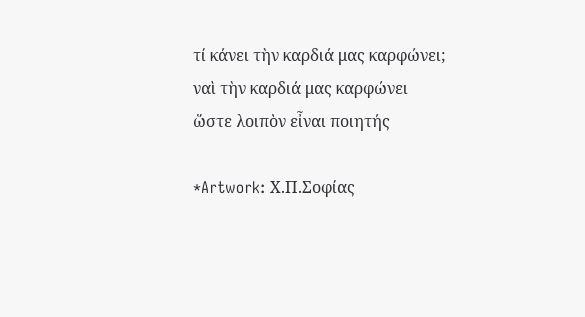τί κάνει τὴν καρδιά μας καρφώνει;
ναὶ τὴν καρδιά μας καρφώνει
ὥστε λοιπὸν εἶναι ποιητής

*Artwork: Χ.Π.Σοφίας